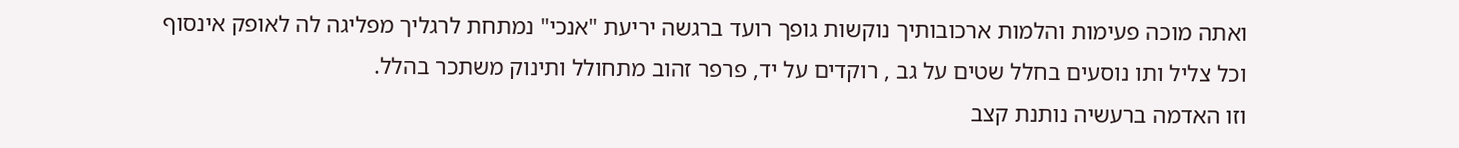ואתה מוכה פעימות והלמות ארכובותיך נוקשות גופך רועד ברגשה יריעת "אנכי" נמתחת לרגליך מפליגה לה לאופק אינסוף
וכל צליל ותו נוסעים בחלל שטים על גב , רוקדים על יד, פרפר זהוב מתחולל ותינוק משתכר בהלל.
וזו האדמה ברעשיה נותנת קצב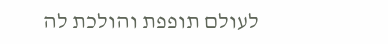לעולם תופפת והולכת לה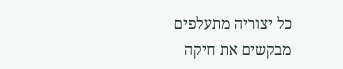כל יצוריה מתעלפים מבקשים את חיקה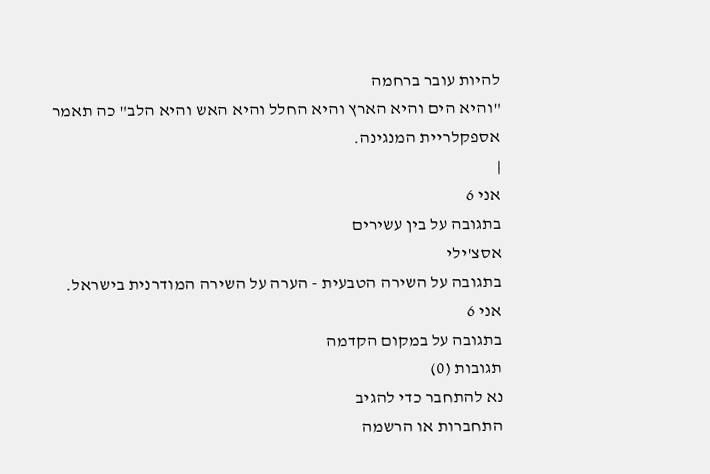להיות עובר ברחמה
"והיא הים והיא הארץ והיא החלל והיא האש והיא הלב" כה תאמר אספקלריית המנגינה.
|
אני 6
בתגובה על בין עשירים
אסצ'ילי
בתגובה על השירה הטבעית - הערה על השירה המודרנית בישראל.
אני 6
בתגובה על במקום הקדמה
תגובות (0)
נא להתחבר כדי להגיב
התחברות או הרשמה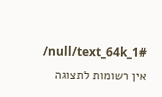/null/text_64k_1#
אין רשומות לתצוגה